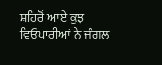ਸ਼ਹਿਰੋਂ ਆਏ ਕੁਝ ਵਿਓਪਾਰੀਆਂ ਨੇ ਜੰਗਲ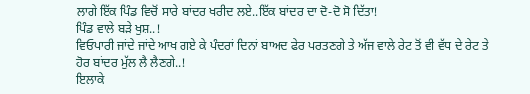ਲਾਗੇ ਇੱਕ ਪਿੰਡ ਵਿਚੋਂ ਸਾਰੇ ਬਾਂਦਰ ਖਰੀਦ ਲਏ..ਇੱਕ ਬਾਂਦਰ ਦਾ ਦੋ-ਦੋ ਸੋ ਦਿੱਤਾ!
ਪਿੰਡ ਵਾਲੇ ਬੜੇ ਖੁਸ਼..!
ਵਿਓਪਾਰੀ ਜਾਂਦੇ ਜਾਂਦੇ ਆਖ ਗਏ ਕੇ ਪੰਦਰਾਂ ਦਿਨਾਂ ਬਾਅਦ ਫੇਰ ਪਰਤਣਗੇ ਤੇ ਅੱਜ ਵਾਲੇ ਰੇਟ ਤੋਂ ਵੀ ਵੱਧ ਦੇ ਰੇਟ ਤੇ ਹੋਰ ਬਾਂਦਰ ਮੁੱਲ ਲੈ ਲੈਣਗੇ..!
ਇਲਾਕੇ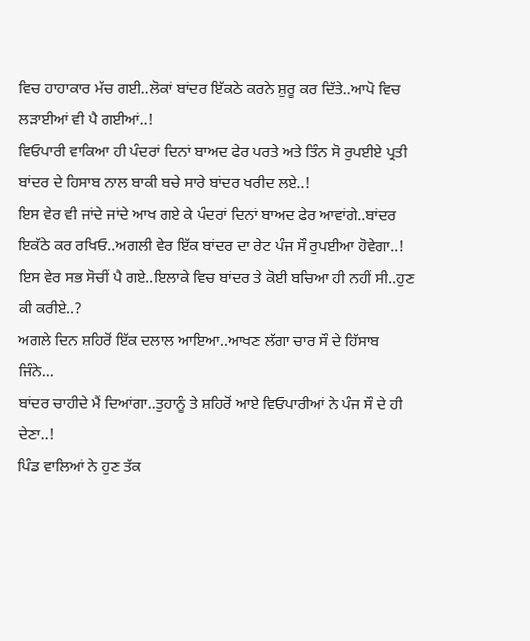ਵਿਚ ਹਾਹਾਕਾਰ ਮੱਚ ਗਈ..ਲੋਕਾਂ ਬਾਂਦਰ ਇੱਕਠੇ ਕਰਨੇ ਸ਼ੁਰੂ ਕਰ ਦਿੱਤੇ..ਆਪੋ ਵਿਚ ਲੜਾਈਆਂ ਵੀ ਪੈ ਗਈਆਂ..!
ਵਿਓਪਾਰੀ ਵਾਕਿਆ ਹੀ ਪੰਦਰਾਂ ਦਿਨਾਂ ਬਾਅਦ ਫੇਰ ਪਰਤੇ ਅਤੇ ਤਿੰਨ ਸੋ ਰੁਪਈਏ ਪ੍ਰਤੀ ਬਾਂਦਰ ਦੇ ਹਿਸਾਬ ਨਾਲ ਬਾਕੀ ਬਚੇ ਸਾਰੇ ਬਾਂਦਰ ਖਰੀਦ ਲਏ..!
ਇਸ ਵੇਰ ਵੀ ਜਾਂਦੇ ਜਾਂਦੇ ਆਖ ਗਏ ਕੇ ਪੰਦਰਾਂ ਦਿਨਾਂ ਬਾਅਦ ਫੇਰ ਆਵਾਂਗੇ..ਬਾਂਦਰ ਇਕੱਠੇ ਕਰ ਰਖਿਓ..ਅਗਲੀ ਵੇਰ ਇੱਕ ਬਾਂਦਰ ਦਾ ਰੇਟ ਪੰਜ ਸੌ ਰੁਪਈਆ ਹੋਵੇਗਾ..!
ਇਸ ਵੇਰ ਸਭ ਸੋਚੀਂ ਪੈ ਗਏ..ਇਲਾਕੇ ਵਿਚ ਬਾਂਦਰ ਤੇ ਕੋਈ ਬਚਿਆ ਹੀ ਨਹੀਂ ਸੀ..ਹੁਣ ਕੀ ਕਰੀਏ..?
ਅਗਲੇ ਦਿਨ ਸ਼ਹਿਰੋਂ ਇੱਕ ਦਲਾਲ ਆਇਆ..ਆਖਣ ਲੱਗਾ ਚਾਰ ਸੌ ਦੇ ਹਿੱਸਾਬ ਜਿੰਨੇ...
ਬਾਂਦਰ ਚਾਹੀਦੇ ਮੈਂ ਦਿਆਂਗਾ..ਤੁਹਾਨੂੰ ਤੇ ਸ਼ਹਿਰੋਂ ਆਏ ਵਿਓਪਾਰੀਆਂ ਨੇ ਪੰਜ ਸੌ ਦੇ ਹੀ ਦੇਣਾ..!
ਪਿੰਡ ਵਾਲਿਆਂ ਨੇ ਹੁਣ ਤੱਕ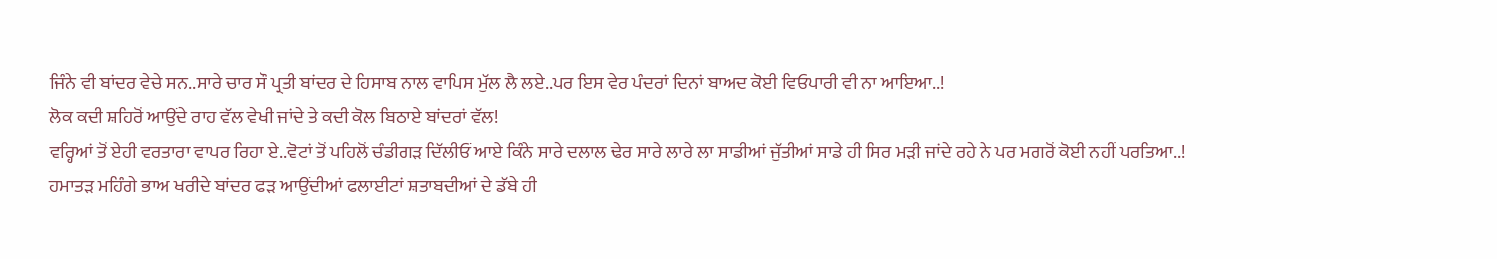ਜਿੰਨੇ ਵੀ ਬਾਂਦਰ ਵੇਚੇ ਸਨ..ਸਾਰੇ ਚਾਰ ਸੌ ਪ੍ਰਤੀ ਬਾਂਦਰ ਦੇ ਹਿਸਾਬ ਨਾਲ ਵਾਪਿਸ ਮੁੱਲ ਲੈ ਲਏ..ਪਰ ਇਸ ਵੇਰ ਪੰਦਰਾਂ ਦਿਨਾਂ ਬਾਅਦ ਕੋਈ ਵਿਓਪਾਰੀ ਵੀ ਨਾ ਆਇਆ..!
ਲੋਕ ਕਦੀ ਸ਼ਹਿਰੋਂ ਆਉਂਦੇ ਰਾਹ ਵੱਲ ਵੇਖੀ ਜਾਂਦੇ ਤੇ ਕਦੀ ਕੋਲ ਬਿਠਾਏ ਬਾਂਦਰਾਂ ਵੱਲ!
ਵਰ੍ਹਿਆਂ ਤੋਂ ਏਹੀ ਵਰਤਾਰਾ ਵਾਪਰ ਰਿਹਾ ਏ..ਵੋਟਾਂ ਤੋਂ ਪਹਿਲੋਂ ਚੰਡੀਗੜ ਦਿੱਲੀਓਂ ਆਏ ਕਿੰਨੇ ਸਾਰੇ ਦਲਾਲ ਢੇਰ ਸਾਰੇ ਲਾਰੇ ਲਾ ਸਾਡੀਆਂ ਜੁੱਤੀਆਂ ਸਾਡੇ ਹੀ ਸਿਰ ਮੜੀ ਜਾਂਦੇ ਰਹੇ ਨੇ ਪਰ ਮਗਰੋਂ ਕੋਈ ਨਹੀਂ ਪਰਤਿਆ..!
ਹਮਾਤੜ ਮਹਿੰਗੇ ਭਾਅ ਖਰੀਦੇ ਬਾਂਦਰ ਫੜ ਆਉਂਦੀਆਂ ਫਲਾਈਟਾਂ ਸ਼ਤਾਬਦੀਆਂ ਦੇ ਡੱਬੇ ਹੀ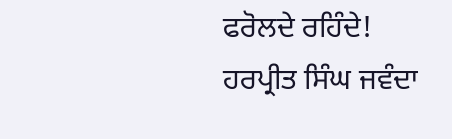ਫਰੋਲਦੇ ਰਹਿੰਦੇ!
ਹਰਪ੍ਰੀਤ ਸਿੰਘ ਜਵੰਦਾ